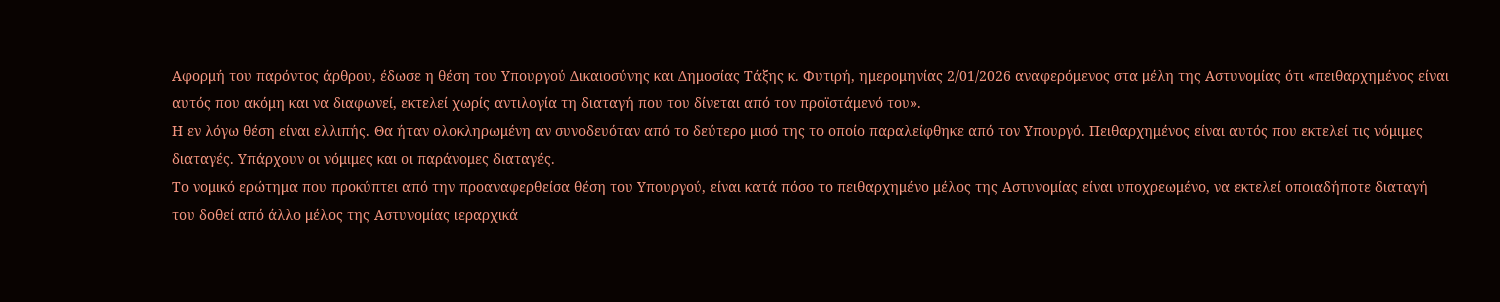Αφορμή του παρόντος άρθρου, έδωσε η θέση του Υπουργού Δικαιοσύνης και Δημοσίας Τάξης κ. Φυτιρή, ημερομηνίας 2/01/2026 αναφερόμενος στα μέλη της Αστυνομίας ότι «πειθαρχημένος είναι αυτός που ακόμη και να διαφωνεί, εκτελεί χωρίς αντιλογία τη διαταγή που του δίνεται από τον προϊστάμενό του».
Η εν λόγω θέση είναι ελλιπής. Θα ήταν ολοκληρωμένη αν συνοδευόταν από το δεύτερο μισό της το οποίο παραλείφθηκε από τον Υπουργό. Πειθαρχημένος είναι αυτός που εκτελεί τις νόμιμες διαταγές. Υπάρχουν οι νόμιμες και οι παράνομες διαταγές.
Το νομικό ερώτημα που προκύπτει από την προαναφερθείσα θέση του Υπουργού, είναι κατά πόσο το πειθαρχημένο μέλος της Αστυνομίας είναι υποχρεωμένο, να εκτελεί οποιαδήποτε διαταγή του δοθεί από άλλο μέλος της Αστυνομίας ιεραρχικά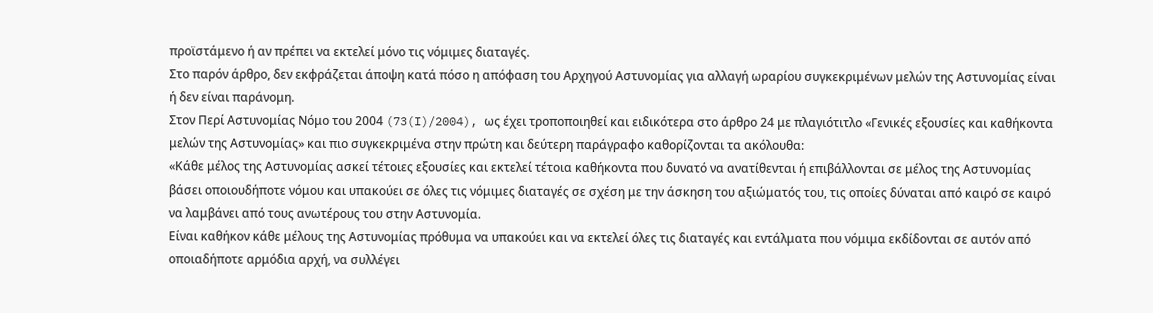προϊστάμενο ή αν πρέπει να εκτελεί μόνο τις νόμιμες διαταγές.
Στο παρόν άρθρο, δεν εκφράζεται άποψη κατά πόσο η απόφαση του Αρχηγού Αστυνομίας για αλλαγή ωραρίου συγκεκριμένων μελών της Αστυνομίας είναι ή δεν είναι παράνομη.
Στον Περί Αστυνομίας Νόμο του 2004 (73(I)/2004), ως έχει τροποποιηθεί και ειδικότερα στο άρθρο 24 με πλαγιότιτλο «Γενικές εξουσίες και καθήκοντα μελών της Αστυνομίας» και πιο συγκεκριμένα στην πρώτη και δεύτερη παράγραφο καθορίζονται τα ακόλουθα:
«Κάθε μέλος της Αστυνομίας ασκεί τέτοιες εξουσίες και εκτελεί τέτοια καθήκοντα που δυνατό να ανατίθενται ή επιβάλλονται σε μέλος της Αστυνομίας βάσει οποιουδήποτε νόμου και υπακούει σε όλες τις νόμιμες διαταγές σε σχέση με την άσκηση του αξιώματός του, τις οποίες δύναται από καιρό σε καιρό να λαμβάνει από τους ανωτέρους του στην Αστυνομία.
Είναι καθήκον κάθε μέλους της Αστυνομίας πρόθυμα να υπακούει και να εκτελεί όλες τις διαταγές και εντάλματα που νόμιμα εκδίδονται σε αυτόν από οποιαδήποτε αρμόδια αρχή, να συλλέγει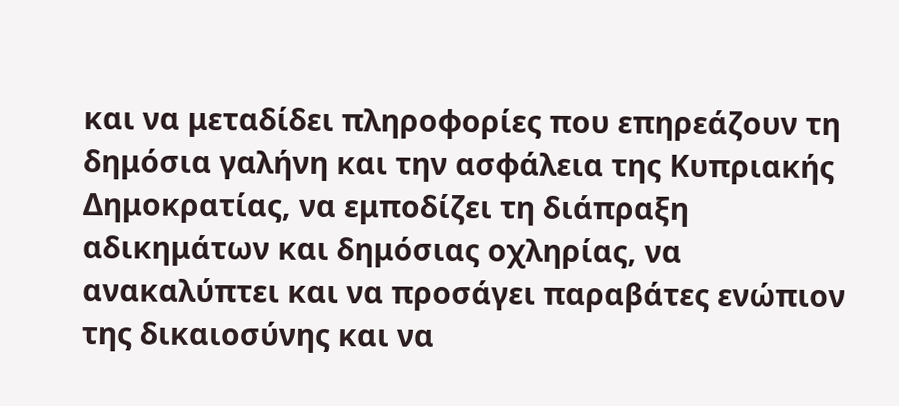και να μεταδίδει πληροφορίες που επηρεάζουν τη δημόσια γαλήνη και την ασφάλεια της Κυπριακής Δημοκρατίας, να εμποδίζει τη διάπραξη αδικημάτων και δημόσιας οχληρίας, να ανακαλύπτει και να προσάγει παραβάτες ενώπιον της δικαιοσύνης και να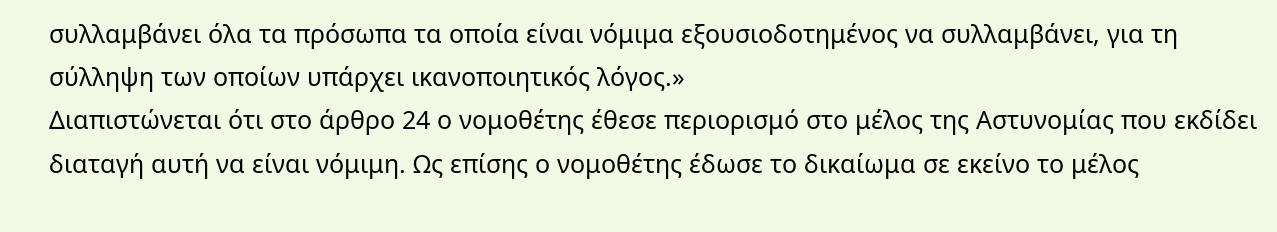συλλαμβάνει όλα τα πρόσωπα τα οποία είναι νόμιμα εξουσιοδοτημένος να συλλαμβάνει, για τη σύλληψη των οποίων υπάρχει ικανοποιητικός λόγος.»
Διαπιστώνεται ότι στο άρθρο 24 ο νομοθέτης έθεσε περιορισμό στο μέλος της Αστυνομίας που εκδίδει διαταγή αυτή να είναι νόμιμη. Ως επίσης ο νομοθέτης έδωσε το δικαίωμα σε εκείνο το μέλος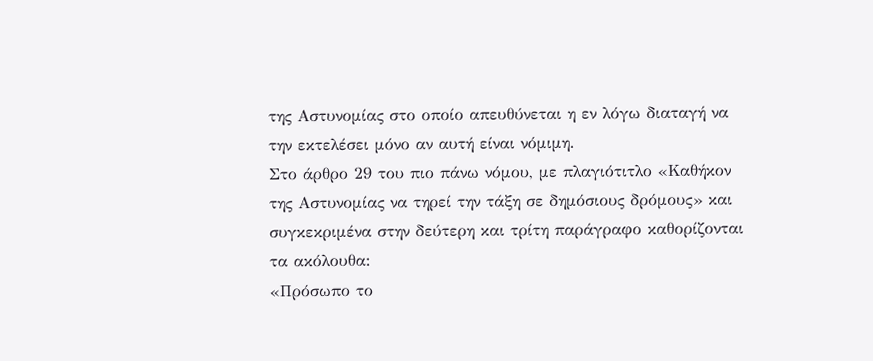της Αστυνομίας στο οποίο απευθύνεται η εν λόγω διαταγή να την εκτελέσει μόνο αν αυτή είναι νόμιμη.
Στο άρθρο 29 του πιο πάνω νόμου, με πλαγιότιτλο «Καθήκον της Αστυνομίας να τηρεί την τάξη σε δημόσιους δρόμους» και συγκεκριμένα στην δεύτερη και τρίτη παράγραφο καθορίζονται τα ακόλουθα:
«Πρόσωπο το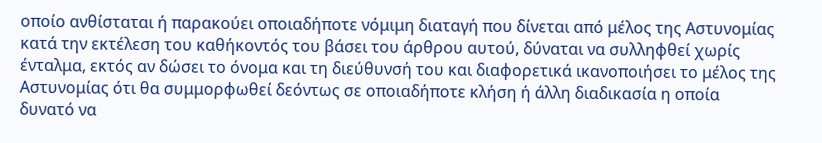οποίο ανθίσταται ή παρακούει οποιαδήποτε νόμιμη διαταγή που δίνεται από μέλος της Αστυνομίας κατά την εκτέλεση του καθήκοντός του βάσει του άρθρου αυτού, δύναται να συλληφθεί χωρίς ένταλμα, εκτός αν δώσει το όνομα και τη διεύθυνσή του και διαφορετικά ικανοποιήσει το μέλος της Αστυνομίας ότι θα συμμορφωθεί δεόντως σε οποιαδήποτε κλήση ή άλλη διαδικασία η οποία δυνατό να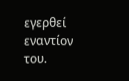εγερθεί εναντίον του.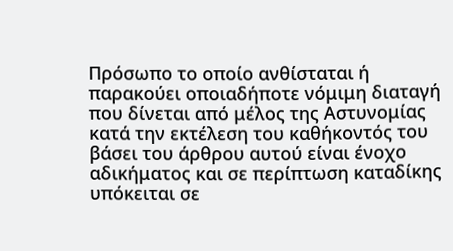Πρόσωπο το οποίο ανθίσταται ή παρακούει οποιαδήποτε νόμιμη διαταγή που δίνεται από μέλος της Αστυνομίας κατά την εκτέλεση του καθήκοντός του βάσει του άρθρου αυτού είναι ένοχο αδικήματος και σε περίπτωση καταδίκης υπόκειται σε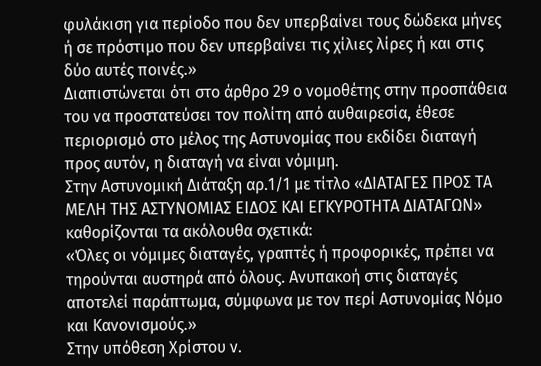φυλάκιση για περίοδο που δεν υπερβαίνει τους δώδεκα μήνες ή σε πρόστιμο που δεν υπερβαίνει τις χίλιες λίρες ή και στις δύο αυτές ποινές.»
Διαπιστώνεται ότι στο άρθρο 29 ο νομοθέτης στην προσπάθεια του να προστατεύσει τον πολίτη από αυθαιρεσία, έθεσε περιορισμό στο μέλος της Αστυνομίας που εκδίδει διαταγή προς αυτόν, η διαταγή να είναι νόμιμη.
Στην Αστυνομική Διάταξη αρ.1/1 με τίτλο «ΔΙΑΤΑΓΕΣ ΠΡΟΣ ΤΑ ΜΕΛΗ ΤΗΣ ΑΣΤΥΝΟΜΙΑΣ ΕΙΔΟΣ ΚΑΙ ΕΓΚΥΡΟΤΗΤΑ ΔΙΑΤΑΓΩΝ» καθορίζονται τα ακόλουθα σχετικά:
«Όλες οι νόμιμες διαταγές, γραπτές ή προφορικές, πρέπει να τηρούνται αυστηρά από όλους. Ανυπακοή στις διαταγές αποτελεί παράπτωμα, σύμφωνα με τον περί Αστυνομίας Νόμο και Κανονισμούς.»
Στην υπόθεση Χρίστου ν.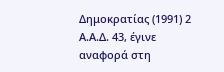Δημοκρατίας (1991) 2 Α.Α.Δ. 43, έγινε αναφορά στη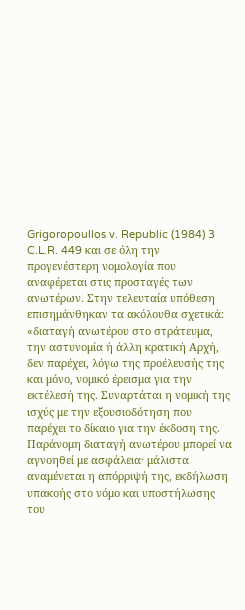Grigoropoullos v. Republic (1984) 3 C.L.R. 449 και σε όλη την προγενέστερη νομολογία που αναφέρεται στις προσταγές των ανωτέρων. Στην τελευταία υπόθεση επισημάνθηκαν τα ακόλουθα σχετικά:
«διαταγή ανωτέρου στο στράτευμα, την αστυνομία ή άλλη κρατική Αρχή, δεν παρέχει, λόγω της προέλευσής της και μόνο, νομικό έρεισμα για την εκτέλεσή της. Συναρτάται η νομική της ισχύς με την εξουσιοδότηση που παρέχει το δίκαιο για την έκδοση της. Παράνομη διαταγή ανωτέρου μπορεί να αγνοηθεί με ασφάλεια· μάλιστα αναμένεται η απόρριψή της, εκδήλωση υπακοής στο νόμο και υποστήλωσης του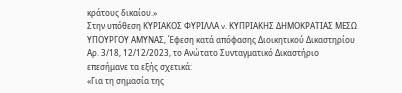κράτους δικαίου.»
Στην υπόθεση ΚΥΡΙΑΚΟΣ ΦΥΡΙΛΛΑ v. ΚΥΠΡΙΑΚΗΣ ΔΗΜΟΚΡΑΤΙΑΣ ΜΕΣΩ ΥΠΟΥΡΓΟΥ ΑΜΥΝΑΣ, Έφεση κατά απόφασης Διοικητικού Δικαστηρίου Αρ. 3/18, 12/12/2023, το Ανώτατο Συνταγματικό Δικαστήριο επεσήμανε τα εξής σχετικά:
«Για τη σημασία της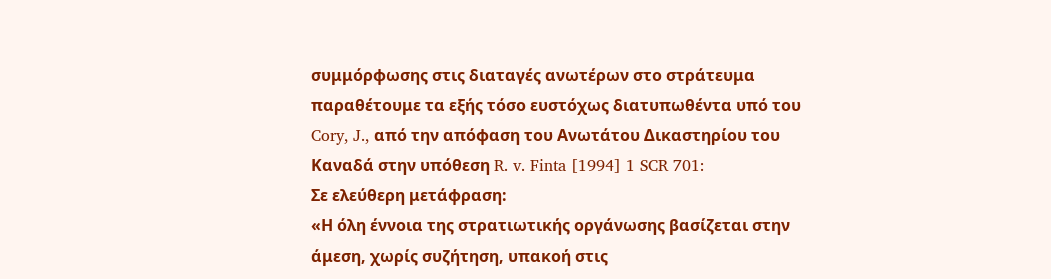συμμόρφωσης στις διαταγές ανωτέρων στο στράτευμα παραθέτουμε τα εξής τόσο ευστόχως διατυπωθέντα υπό του Cory, J., από την απόφαση του Ανωτάτου Δικαστηρίου του Καναδά στην υπόθεση R. v. Finta [1994] 1 SCR 701:
Σε ελεύθερη μετάφραση:
«Η όλη έννοια της στρατιωτικής οργάνωσης βασίζεται στην άμεση, χωρίς συζήτηση, υπακοή στις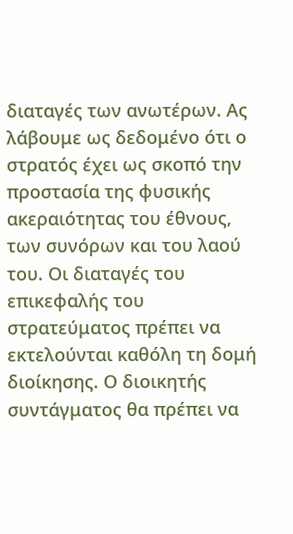διαταγές των ανωτέρων. Ας λάβουμε ως δεδομένο ότι ο στρατός έχει ως σκοπό την προστασία της φυσικής ακεραιότητας του έθνους, των συνόρων και του λαού του. Οι διαταγές του επικεφαλής του στρατεύματος πρέπει να εκτελούνται καθόλη τη δομή διοίκησης. Ο διοικητής συντάγματος θα πρέπει να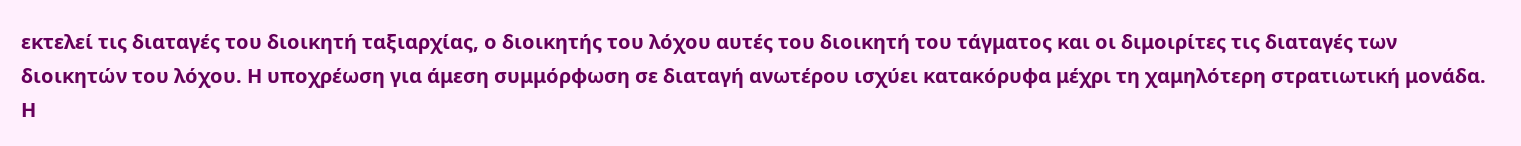εκτελεί τις διαταγές του διοικητή ταξιαρχίας, ο διοικητής του λόχου αυτές του διοικητή του τάγματος και οι διμοιρίτες τις διαταγές των διοικητών του λόχου. Η υποχρέωση για άμεση συμμόρφωση σε διαταγή ανωτέρου ισχύει κατακόρυφα μέχρι τη χαμηλότερη στρατιωτική μονάδα. Η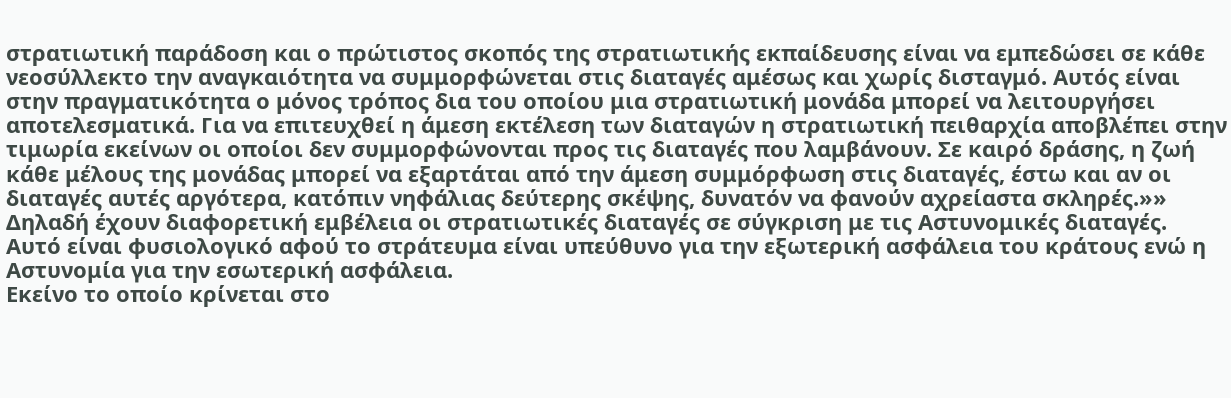στρατιωτική παράδοση και ο πρώτιστος σκοπός της στρατιωτικής εκπαίδευσης είναι να εμπεδώσει σε κάθε νεοσύλλεκτο την αναγκαιότητα να συμμορφώνεται στις διαταγές αμέσως και χωρίς δισταγμό. Αυτός είναι στην πραγματικότητα ο μόνος τρόπος δια του οποίου μια στρατιωτική μονάδα μπορεί να λειτουργήσει αποτελεσματικά. Για να επιτευχθεί η άμεση εκτέλεση των διαταγών η στρατιωτική πειθαρχία αποβλέπει στην τιμωρία εκείνων οι οποίοι δεν συμμορφώνονται προς τις διαταγές που λαμβάνουν. Σε καιρό δράσης, η ζωή κάθε μέλους της μονάδας μπορεί να εξαρτάται από την άμεση συμμόρφωση στις διαταγές, έστω και αν οι διαταγές αυτές αργότερα, κατόπιν νηφάλιας δεύτερης σκέψης, δυνατόν να φανούν αχρείαστα σκληρές.»»
Δηλαδή έχουν διαφορετική εμβέλεια οι στρατιωτικές διαταγές σε σύγκριση με τις Αστυνομικές διαταγές. Αυτό είναι φυσιολογικό αφού το στράτευμα είναι υπεύθυνο για την εξωτερική ασφάλεια του κράτους ενώ η Αστυνομία για την εσωτερική ασφάλεια.
Εκείνο το οποίο κρίνεται στο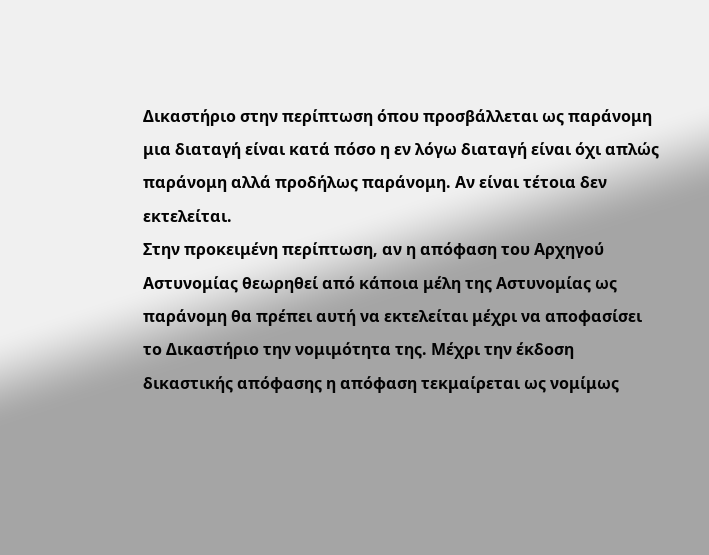Δικαστήριο στην περίπτωση όπου προσβάλλεται ως παράνομη μια διαταγή είναι κατά πόσο η εν λόγω διαταγή είναι όχι απλώς παράνομη αλλά προδήλως παράνομη. Αν είναι τέτοια δεν εκτελείται.
Στην προκειμένη περίπτωση, αν η απόφαση του Αρχηγού Αστυνομίας θεωρηθεί από κάποια μέλη της Αστυνομίας ως παράνομη θα πρέπει αυτή να εκτελείται μέχρι να αποφασίσει το Δικαστήριο την νομιμότητα της. Μέχρι την έκδοση δικαστικής απόφασης η απόφαση τεκμαίρεται ως νομίμως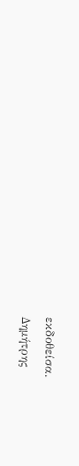εκδοθείσα.
Δημήτρης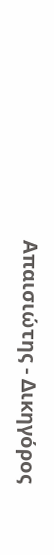Απαισιώτης - Δικηγόρος